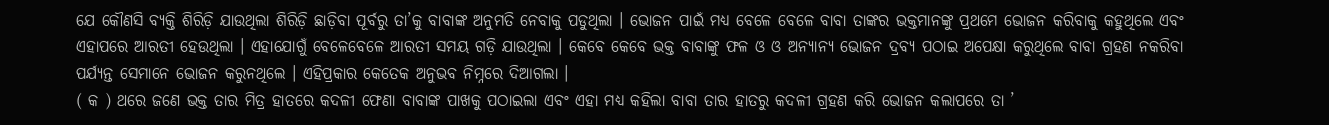ଯେ କୌଣସି ବ୍ୟକ୍ତି ଶିରିଡ଼ି ଯାଉଥିଲା ଶିରିଡ଼ି ଛାଡ଼ିବା ପୂର୍ବରୁ ତା’କୁ ବାବାଙ୍କ ଅନୁମତି ନେବାକୁ ପଡୁଥିଲା । ଭୋଜନ ପାଇଁ ମଧ୍ୟ ବେଳେ ବେଳେ ବାବା ତାଙ୍କର ଭକ୍ତମାନଙ୍କୁ ପ୍ରଥମେ ଭୋଜନ କରିବାକୁ କହୁଥିଲେ ଏବଂ ଏହାପରେ ଆରତୀ ହେଉଥିଲା । ଏହାଯୋଗୁଁ ବେଳେବେଳେ ଆରତୀ ସମୟ ଗଡ଼ି ଯାଉଥିଲା । କେବେ କେବେ ଭକ୍ତ ବାବାଙ୍କୁ ଫଳ ଓ ଓ ଅନ୍ୟାନ୍ୟ ଭୋଜନ ଦ୍ରବ୍ୟ ପଠାଇ ଅପେକ୍ଷା କରୁଥିଲେ ବାବା ଗ୍ରହଣ ନକରିବା ପର୍ଯ୍ୟନ୍ତ ସେମାନେ ଭୋଜନ କରୁନଥିଲେ । ଏହିପ୍ରକାର କେତେକ ଅନୁଭବ ନିମ୍ନରେ ଦିଆଗଲା ।
( କ ) ଥରେ ଜଣେ ଭକ୍ତ ତାର ମିତ୍ର ହାତରେ କଦଳୀ ଫେଣା ବାବାଙ୍କ ପାଖକୁ ପଠାଇଲା ଏବଂ ଏହା ମଧ୍ୟ କହିଲା ବାବା ତାର ହାତରୁ କଦଳୀ ଗ୍ରହଣ କରି ଭୋଜନ କଲାପରେ ତା ’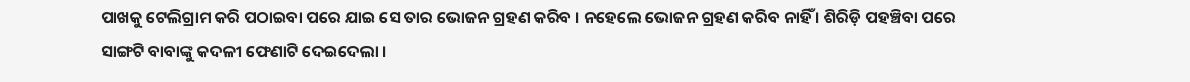ପାଖକୁ ଟେଲିଗ୍ରାମ କରି ପଠାଇବା ପରେ ଯାଇ ସେ ତାର ଭୋଜନ ଗ୍ରହଣ କରିବ । ନହେଲେ ଭୋଜନ ଗ୍ରହଣ କରିବ ନାହିଁ । ଶିରିଡ଼ି ପହଞ୍ଚିବା ପରେ ସାଙ୍ଗଟି ବାବାଙ୍କୁ କଦଳୀ ଫେଣାଟି ଦେଇଦେଲା ।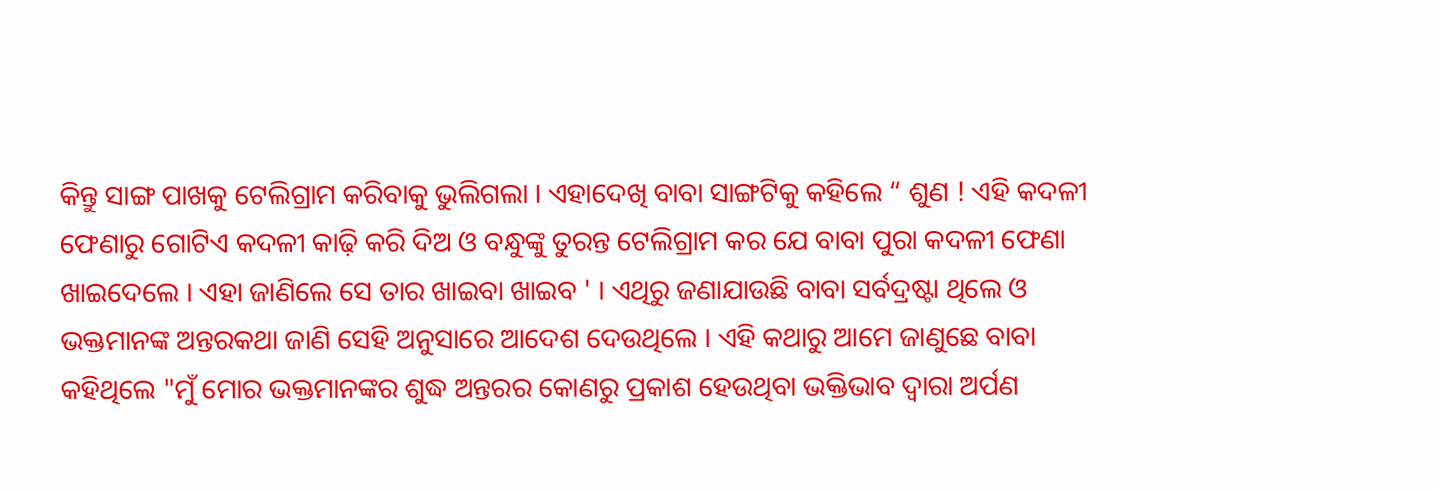କିନ୍ତୁ ସାଙ୍ଗ ପାଖକୁ ଟେଲିଗ୍ରାମ କରିବାକୁ ଭୁଲିଗଲା । ଏହାଦେଖି ବାବା ସାଙ୍ଗଟିକୁ କହିଲେ “ ଶୁଣ ! ଏହି କଦଳୀ ଫେଣାରୁ ଗୋଟିଏ କଦଳୀ କାଢ଼ି କରି ଦିଅ ଓ ବନ୍ଧୁଙ୍କୁ ତୁରନ୍ତ ଟେଲିଗ୍ରାମ କର ଯେ ବାବା ପୁରା କଦଳୀ ଫେଣା ଖାଇଦେଲେ । ଏହା ଜାଣିଲେ ସେ ତାର ଖାଇବା ଖାଇବ ' । ଏଥିରୁ ଜଣାଯାଉଛି ବାବା ସର୍ବଦ୍ରଷ୍ଟା ଥିଲେ ଓ ଭକ୍ତମାନଙ୍କ ଅନ୍ତରକଥା ଜାଣି ସେହି ଅନୁସାରେ ଆଦେଶ ଦେଉଥିଲେ । ଏହି କଥାରୁ ଆମେ ଜାଣୁଛେ ବାବା କହିଥିଲେ "ମୁଁ ମୋର ଭକ୍ତମାନଙ୍କର ଶୁଦ୍ଧ ଅନ୍ତରର କୋଣରୁ ପ୍ରକାଶ ହେଉଥିବା ଭକ୍ତିଭାବ ଦ୍ଵାରା ଅର୍ପଣ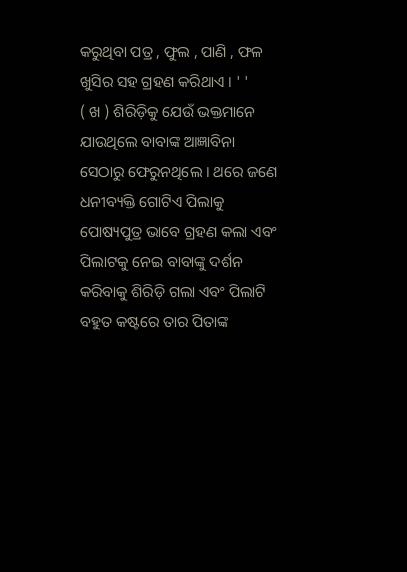କରୁଥିବା ପତ୍ର , ଫୁଲ , ପାଣି , ଫଳ ଖୁସିର ସହ ଗ୍ରହଣ କରିଥାଏ । ' '
( ଖ ) ଶିରିଡ଼ିକୁ ଯେଉଁ ଭକ୍ତମାନେ ଯାଉଥିଲେ ବାବାଙ୍କ ଆଜ୍ଞାବିନା ସେଠାରୁ ଫେରୁନଥିଲେ । ଥରେ ଜଣେ ଧନୀବ୍ୟକ୍ତି ଗୋଟିଏ ପିଲାକୁ ପୋଷ୍ୟପୁତ୍ର ଭାବେ ଗ୍ରହଣ କଲା ଏବଂ ପିଲାଟକୁ ନେଇ ବାବାଙ୍କୁ ଦର୍ଶନ କରିବାକୁ ଶିରିଡ଼ି ଗଲା ଏବଂ ପିଲାଟି ବହୁତ କଷ୍ଟରେ ତାର ପିତାଙ୍କ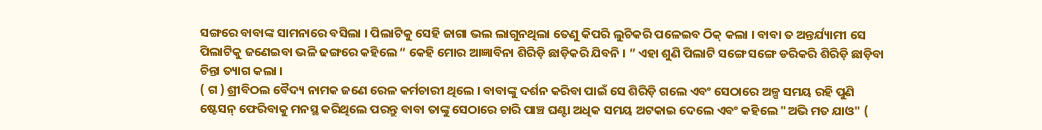ସଙ୍ଗରେ ବାବାଙ୍କ ସାମନାରେ ବସିଲା । ପିଲାଟିକୁ ସେହି ଜାଗା ଭଲ ଲାଗୁନଥିଲା ତେଣୁ କିପରି ଲୁଚିକରି ପଳେଇବ ଠିକ୍ କଲା । ବାବା ତ ଅନ୍ତର୍ଯ୍ୟାମୀ ସେ ପିଲାଟିକୁ ଜଣେଇବା ଭଳି ଢଙ୍ଗରେ କହିଲେ “ କେହି ମୋର ଆଜ୍ଞାବିନା ଶିରିଡ଼ି ଛାଡ଼ିକରି ଯିବନି । ” ଏହା ଶୁଣି ପିଲାଟି ସଙ୍ଗେ ସଙ୍ଗେ ଡରିକରି ଶିରିଡ଼ି ଛାଡ଼ିବା ଚିନ୍ତା ତ୍ୟାଗ କଲା ।
( ଗ ) ଶ୍ରୀବିଠଲ ବୈଦ୍ୟ ନାମକ ଜଣେ ରେଳ କର୍ମଚାରୀ ଥିଲେ । ବାବାଙ୍କୁ ଦର୍ଶନ କରିବା ପାଇଁ ସେ ଶିରିଡ଼ି ଗଲେ ଏବଂ ସେଠାରେ ଅଳ୍ପ ସମୟ ରହି ପୁଣି ଷ୍ଟେସନ୍ ଫେରିବାକୁ ମନସ୍ଥ କରିଥିଲେ ପରନ୍ତୁ ବାବା ତାଙ୍କୁ ସେଠାରେ ଚାରି ପାଞ୍ଚ ଘଣ୍ଟା ଅଧିକ ସମୟ ଅଟକାଇ ଦେଲେ ଏବଂ କହିଲେ "ଅଭି ମତ ଯାଓ" (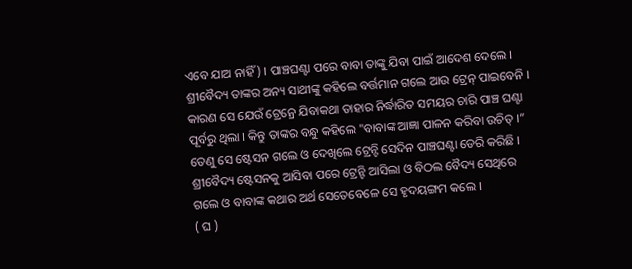ଏବେ ଯାଅ ନାହିଁ ) । ପାଞ୍ଚଘଣ୍ଟା ପରେ ବାବା ତାଙ୍କୁ ଯିବା ପାଇଁ ଆଦେଶ ଦେଲେ । ଶ୍ରୀବୈଦ୍ୟ ତାଙ୍କର ଅନ୍ୟ ସାଥୀଙ୍କୁ କହିଲେ ବର୍ତ୍ତମାନ ଗଲେ ଆଉ ଟ୍ରେନ୍ ପାଇବେନି । କାରଣ ସେ ଯେଉଁ ଟ୍ରେନ୍ରେ ଯିବାକଥା ତାହାର ନିର୍ଦ୍ଧାରିତ ସମୟର ଚାରି ପାଞ୍ଚ ଘଣ୍ଟା ପୂର୍ବରୁ ଥିଲା । କିନ୍ତୁ ତାଙ୍କର ବନ୍ଧୁ କହିଲେ "ବାବାଙ୍କ ଆଜ୍ଞା ପାଳନ କରିବା ଉଚିତ୍ ।” ତେଣୁ ସେ ଷ୍ଟେସନ ଗଲେ ଓ ଦେଖିଲେ ଟ୍ରେନ୍ଟି ସେଦିନ ପାଞ୍ଚଘଣ୍ଟା ଡେରି କରିଛି । ଶ୍ରୀବୈଦ୍ୟ ଷ୍ଟେସନକୁ ଆସିବା ପରେ ଟ୍ରେନ୍ଟି ଆସିଲା ଓ ବିଠଲ ବୈଦ୍ୟ ସେଥିରେ ଗଲେ ଓ ବାବାଙ୍କ କଥାର ଅର୍ଥ ସେତେବେଳେ ସେ ହୃଦୟଙ୍ଗମ କଲେ ।
( ଘ )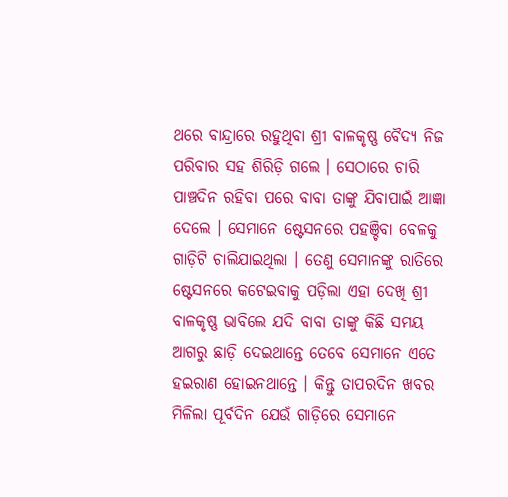ଥରେ ବାନ୍ଦ୍ରାରେ ରହୁଥିବା ଶ୍ରୀ ବାଳକୃଷ୍ଣ ବୈଦ୍ୟ ନିଜ ପରିବାର ସହ ଶିରିଡ଼ି ଗଲେ । ସେଠାରେ ଚାରି ପାଞ୍ଚଦିନ ରହିବା ପରେ ବାବା ତାଙ୍କୁ ଯିବାପାଇଁ ଆଜ୍ଞା ଦେଲେ । ସେମାନେ ଷ୍ଟେସନରେ ପହଞ୍ଚିବା ବେଳକୁ ଗାଡ଼ିଟି ଚାଲିଯାଇଥିଲା । ତେଣୁ ସେମାନଙ୍କୁ ରାତିରେ ଷ୍ଟେସନରେ କଟେଇବାକୁ ପଡ଼ିଲା ଏହା ଦେଖି ଶ୍ରୀ ବାଳକୃଷ୍ଣ ଭାବିଲେ ଯଦି ବାବା ତାଙ୍କୁ କିଛି ସମୟ ଆଗରୁ ଛାଡ଼ି ଦେଇଥାନ୍ତେ ତେବେ ସେମାନେ ଏତେ ହଇରାଣ ହୋଇନଥାନ୍ତେ । କିନ୍ତୁ ତାପରଦିନ ଖବର ମିଳିଲା ପୂର୍ବଦିନ ଯେଉଁ ଗାଡ଼ିରେ ସେମାନେ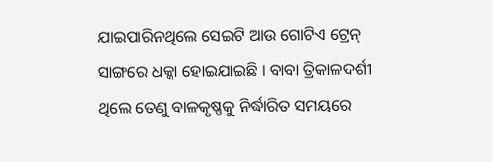ଯାଇପାରିନଥିଲେ ସେଇଟି ଆଉ ଗୋଟିଏ ଟ୍ରେନ୍ ସାଙ୍ଗରେ ଧକ୍କା ହୋଇଯାଇଛି । ବାବା ତ୍ରିକାଳଦର୍ଶୀ ଥିଲେ ତେଣୁ ବାଳକୃଷ୍ଣକୁ ନିର୍ଦ୍ଧାରିତ ସମୟରେ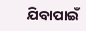ଯିବାପାଇଁ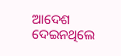ଆଦେଶ ଦେଇନଥିଲେ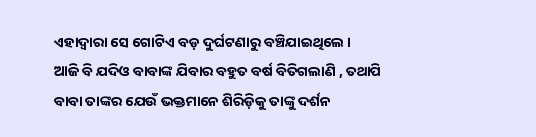ଏହାଦ୍ବାରା ସେ ଗୋଟିଏ ବଡ଼ ଦୁର୍ଘଟଣାରୁ ବଞ୍ଚିଯାଇଥିଲେ ।
ଆଜି ବି ଯଦିଓ ବାବାଙ୍କ ଯିବାର ବହୁତ ବର୍ଷ ବିତିଗଲାଣି , ତଥାପି ବାବା ତାଙ୍କର ଯେଉଁ ଭକ୍ତମାନେ ଶିରିଡ଼ିକୁ ତାଙ୍କୁ ଦର୍ଶନ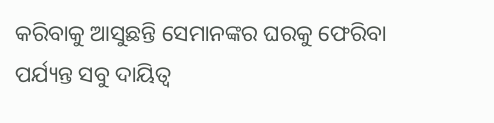କରିବାକୁ ଆସୁଛନ୍ତି ସେମାନଙ୍କର ଘରକୁ ଫେରିବା ପର୍ଯ୍ୟନ୍ତ ସବୁ ଦାୟିତ୍ବ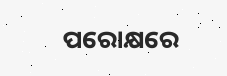ପରୋକ୍ଷରେ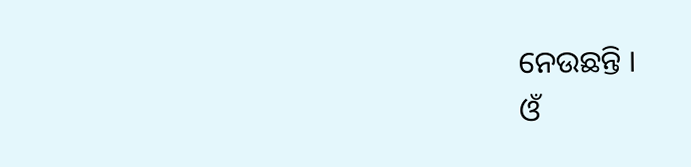ନେଉଛନ୍ତି ।
ଓଁ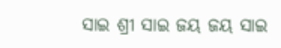ସାଇ ଶ୍ରୀ ସାଇ ଜୟ ଜୟ ସାଇ